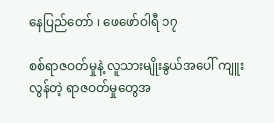နေပြည်တော် ၊ ဖေဖော်ဝါရီ ၁၇

စစ်ရာဇဝတ်မှုနဲ့ လူသားမျိုးနွယ်အပေါ် ကျူးလွန်တဲ့ ရာဇဝတ်မှုတွေအ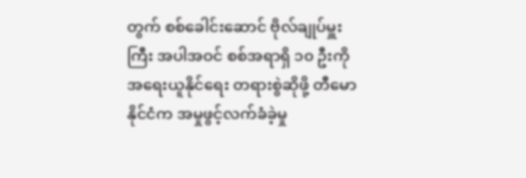တွက် စစ်ခေါင်းဆောင် ဗိုလ်ချုပ်မှူးကြီး အပါအဝင် စစ်အရာရှိ ၁၀ ဦးကို အရေးယူနိုင်ရေး တရားစွဲဆိုဖို့ တီမောနိုင်ငံက အမှုဖွင့်လက်ခံခဲ့မှု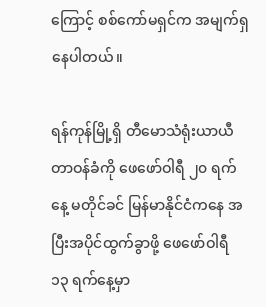ကြောင့် စစ်ကော်မရှင်က အမျက်ရှနေပါတယ်။

ရန်ကုန်မြို့ရှိ တီမောသံရုံးယာယီတာဝန်ခံကို ဖေဖော်ဝါရီ ၂၀ ရက်နေ့ မတိုင်ခင် မြန်မာနိုင်ငံကနေ အပြီးအပိုင်ထွက်ခွာဖို့ ဖေဖော်ဝါရီ ၁၃ ရက်နေ့မှာ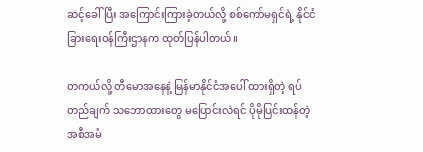ဆင့်ခေါ်ပြီး အကြောင်းကြားခဲ့တယ်လို့ စစ်ကော်မရှင်ရဲ့ နိုင်ငံခြားရေးဝန်ကြီးဌာနက ထုတ်ပြန်ပါတယ်။

တကယ်လို့ တီ‌မောအနေနဲ့ မြန်မာနိုင်ငံအပေါ် ထားရှိတဲ့ ရပ်တည်ချက် သဘောထားတွေ မပြောင်းလဲရင် ပိုမိုပြင်းထန်တဲ့ အစီအမံ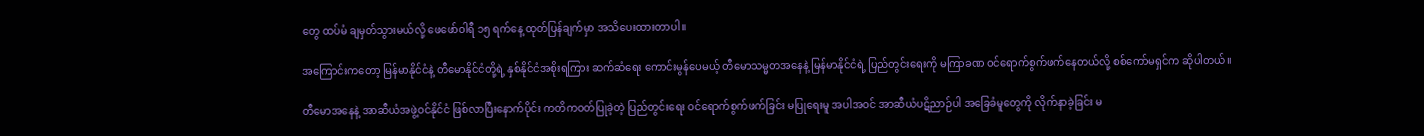တွေ ထပ်မံ ချမှတ်သွားမယ်လို့ ဖေဖော်ဝါရီ ၁၅ ရက်နေ့ ထုတ်ပြန်ချက်မှာ အသိပေးထားတာပါ။

အကြောင်းကတော့ မြန်မာနိုင်ငံနဲ့ တီမောနိုင်ငံတို့ရဲ့ နှစ်နိုင်ငံအစိုးရကြား ဆက်ဆံရေး ကောင်းမွန်ပေမယ့် တီမောသမ္မတအနေနဲ့ မြန်မာနိုင်ငံရဲ့ ပြည်တွင်းရေးကို မကြာခဏ ဝင်ရောက်စွက်ဖက်နေတယ်လို့ စစ်ကော်မရှင်က ဆိုပါတယ်။

တီမောအနေနဲ့ အာဆီယံအဖွဲ့ဝင်နိုင်ငံ ဖြစ်လာပြီးနောက်ပိုင်း ကတိကဝတ်ပြုခဲ့တဲ့ ပြည်တွင်းရေး ဝင်ရောက်စွက်ဖက်ခြင်း မပြုရေးမူ အပါအဝင် အာဆီယံပဋိညာဉ်ပါ အခြေခံမူတွေကို လိုက်နာခဲ့ခြင်း မ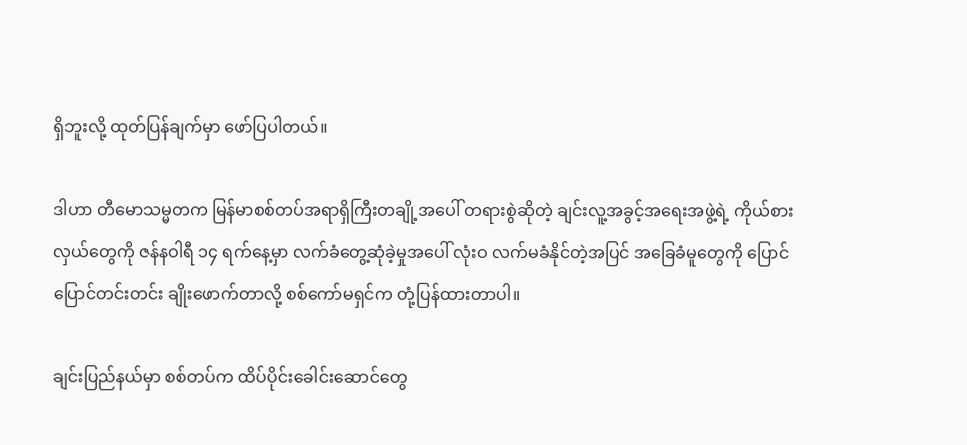ရှိဘူးလို့ ထုတ်ပြန်ချက်မှာ ဖော်ပြပါတယ်။

ဒါဟာ တီမောသမ္မတက မြန်မာစစ်တပ်အရာရှိကြီးတချို့အပေါ် တရားစွဲဆိုတဲ့ ချင်းလူ့အခွင့်အရေးအဖွဲ့ရဲ့ ကိုယ်စားလှယ်တွေကို ဇန်နဝါရီ ၁၄ ရက်နေ့မှာ လက်ခံတွေ့ဆုံခဲ့မှုအပေါ် လုံးဝ လက်မခံနိုင်တဲ့အပြင် အခြေခံမူတွေကို ပြောင်ပြောင်တင်းတင်း ချိုးဖောက်တာလို့ စစ်ကော်မရှင်က တုံ့ပြန်ထားတာပါ။

ချင်းပြည်နယ်မှာ စစ်တပ်က ထိပ်ပိုင်းခေါင်းဆောင်တွေ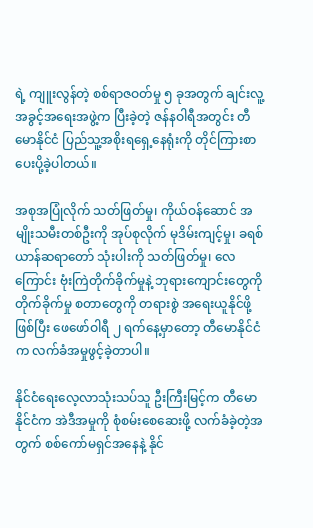ရဲ့ ကျူးလွန်တဲ့ စစ်ရာဇဝတ်မှု ၅ ခုအတွက် ချင်းလူ့အခွင့်အရေးအဖွဲ့က ပြီးခဲ့တဲ့ ဇန်နဝါရီအတွင်း တီမောနိုင်ငံ ပြည်သူ့အစိုးရရှေ့နေရုံးကို တိုင်ကြားစာ ပေးပို့ခဲ့ပါတယ်။

အစုအပြုံလိုက် သတ်ဖြတ်မှု၊ ကိုယ်ဝန်ဆောင် အမျိုးသမီးတစ်ဦးကို အုပ်စုလိုက် မုဒိမ်းကျင့်မှု၊ ခရစ်ယာန်ဆရာတော် သုံးပါးကို သတ်ဖြတ်မှု၊ လေကြောင်း ဗုံးကြဲတိုက်ခိုက်မှုနဲ့ ဘုရားကျောင်းတွေကို တိုက်ခိုက်မှု စတာတွေကို တရားစွဲ အရေးယူနိုင်ဖို့ ဖြစ်ပြီး ဖေဖော်ဝါရီ ၂ ရက်နေ့မှာတော့ တီမောနိုင်ငံက လက်ခံအမှုဖွင့်ခဲ့တာပါ။

နိုင်ငံရေးလေ့လာသုံးသပ်သူ ဦးကြီးမြင့်က တီမောနိုင်ငံက အဲဒီအမှုကို စုံစမ်းစေဆေးဖို့ လက်ခံခဲ့တဲ့အတွက် စစ်ကော်မရှင်အနေနဲ့ နိုင်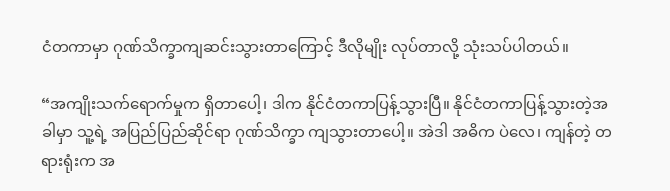ငံတကာမှာ ဂုဏ်သိက္ခာကျဆင်းသွားတာကြောင့် ဒီလိုမျိုး လုပ်တာလို့ သုံးသပ်ပါတယ်။

“အကျိုးသက်ရောက်မှုက ရှိတာပေါ့၊ ဒါက နိုင်ငံတကာပြန့်သွားပြီ။ နိုင်ငံတကာပြန့်သွားတဲ့အခါမှာ သူ့ရဲ့ အပြည်ပြည်ဆိုင်ရာ ဂုဏ်သိက္ခာ ကျသွားတာ‌ပေါ့။ အဲဒါ အဓိက ပဲလေ၊ ကျန်တဲ့ တရားရုံးက အ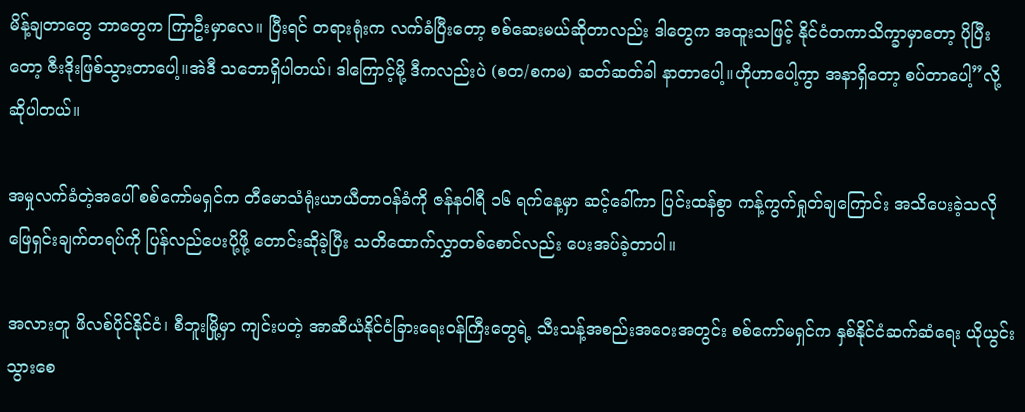မိန့်ချတာတွေ ဘာတွေက ကြာဦးမှာလေ။ ပြီးရင် တရားရုံးက လက်ခံပြီးတော့ စစ်ဆေးမယ်ဆိုတာလည်း ဒါတွေက အထူးသဖြင့် နိုင်ငံတကာသိက္ခာမှာတော့ ပိုပြီးတော့ ဇီးဒိုးဖြစ်သွားတာပေါ့။အဲဒီ သဘောရှိပါတယ်၊ ဒါကြောင့်မို့ ဒီကလည်းပဲ (စတ/စကမ) ဆတ်ဆတ်ခါ နာတာပေါ့။ဟိုဟာပေါ့ကွာ အနာရှိတော့ စပ်တာပေါ့”လို့ ဆိုပါတယ်။

အမှုလက်ခံတဲ့အပေါ် စစ်ကော်မရှင်က တီမောသံရုံးယာယီတာဝန်ခံကို ဇန်နဝါရီ ၁၆ ရက်နေ့မှာ ဆင့်ခေါ်ကာ ပြင်းထန်စွာ ကန့်ကွက်ရှုတ်ချကြောင်း အသိပေးခဲ့သလို ဖြေရှင်းချက်တရပ်ကို ပြန်လည်ပေးပို့ဖို့ တောင်းဆိုခဲ့ပြီး သတိထောက်လွှာတစ်စောင်လည်း ပေးအပ်ခဲ့တာပါ။

အလားတူ ဖိလစ်ပိုင်နိုင်ငံ၊ စီဘူးမြို့မှာ ကျင်းပတဲ့ အာဆီယံနိုင်ငံခြားရေးဝန်ကြီးတွေရဲ့ သီးသန့်အစည်းအဝေးအတွင်း စစ်ကော်မရှင်က နှစ်နိုင်ငံဆက်ဆံရေး ယိုယွင်းသွားစေ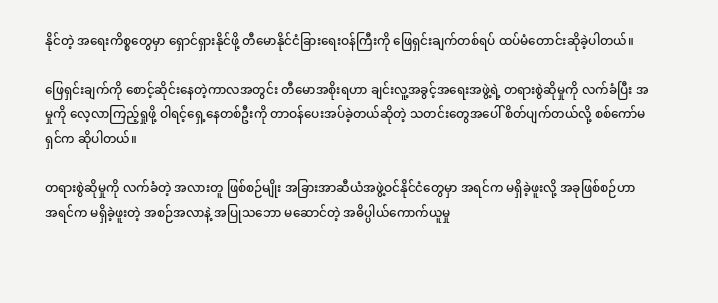နိုင်တဲ့ အရေးကိစ္စတွေမှာ ရှောင်ရှားနိုင်ဖို့ တီမောနိုင်ငံခြားရေးဝန်ကြီးကို ဖြေရှင်းချက်တစ်ရပ် ထပ်မံတောင်းဆိုခဲ့ပါတယ်။

ဖြေရှင်းချက်ကို စောင့်ဆိုင်းနေတဲ့ကာလအတွင်း တီမောအစိုးရဟာ ချင်းလူ့အခွင့်အရေးအဖွဲ့ရဲ့ တရားစွဲဆိုမှုကို လက်ခံပြီး အမှုကို လေ့လာကြည့်ရှုဖို့ ဝါရင့်ရှေ့နေတစ်ဦးကို တာဝန်ပေးအပ်ခဲ့တယ်ဆိုတဲ့ သတင်းတွေအပေါ် စိတ်ပျက်တယ်လို့ စစ်ကော်မရှင်က ဆိုပါတယ်။

တရားစွဲဆိုမှုကို လက်ခံတဲ့ အလားတူ ဖြစ်စဉ်မျိုး အခြားအာဆီယံအဖွဲ့ဝင်နိုင်ငံတွေမှာ အရင်က မရှိခဲ့ဖူးလို့ အခုဖြစ်စဉ်ဟာ အရင်က မရှိခဲ့ဖူးတဲ့ အစဉ်အလာနဲ့ အပြုသဘော မဆောင်တဲ့ အဓိပ္ပါယ်ကောက်ယူမှု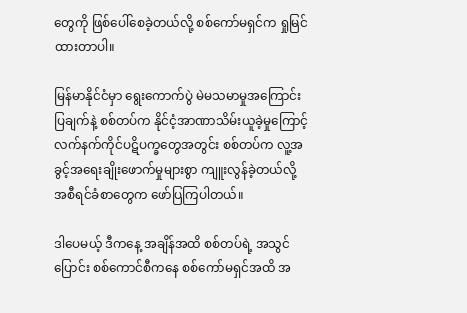တွေကို ဖြစ်ပေါ်စေခဲ့တယ်လို့ စစ်ကော်မရှင်က ရှုမြင်ထားတာပါ။

မြန်မာနိုင်ငံမှာ ရွေးကောက်ပွဲ မဲမသမာမှုအကြောင်းပြချက်နဲ့ စစ်တပ်က နိုင်ငံ့အာဏာသိမ်းယူခဲ့မှုကြောင့် လက်နက်ကိုင်ပဋိပက္ခတွေအတွင်း စစ်တပ်က လူ့အခွင့်အရေးချိုးဖောက်မှုများစွာ ကျူးလွန်ခဲ့တယ်လို့ အစီရင်ခံစာတွေက ဖော်ပြကြပါတယ်။

ဒါပေမယ့် ဒီကနေ့ အချိန်အထိ စစ်တပ်ရဲ့ အသွင်ပြောင်း စစ်ကောင်စီကနေ စစ်ကော်မရှင်အထိ အ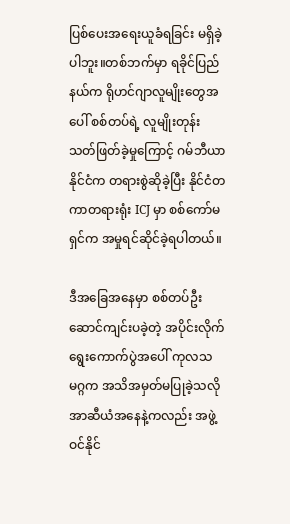ပြစ်ပေးအရေးယူခံရခြင်း မရှိခဲ့ပါဘူး။တစ်ဘက်မှာ ရခိုင်ပြည်နယ်က ရိုဟင်ဂျာလူမျိုးတွေအပေါ် စစ်တပ်ရဲ့ လူမျိုးတုန်းသတ်ဖြတ်ခဲ့မှုကြောင့် ဂမ်ဘီယာနိုင်ငံက တရားစွဲဆိုခဲ့ပြီး နိုင်ငံတကာတရားရုံး ICJ မှာ စစ်ကော်မရှင်က အမှုရင်ဆိုင်ခဲ့ရပါတယ်။

ဒီအခြေအနေမှာ စစ်တပ်ဦးဆောင်ကျင်းပခဲ့တဲ့ အပိုင်းလိုက်ရွေးကောက်ပွဲအပေါ် ကုလသမဂ္ဂက အသိအမှတ်မပြုခဲ့သလို အာဆီယံအနေနဲ့ကလည်း အဖွဲ့ဝင်နိုင်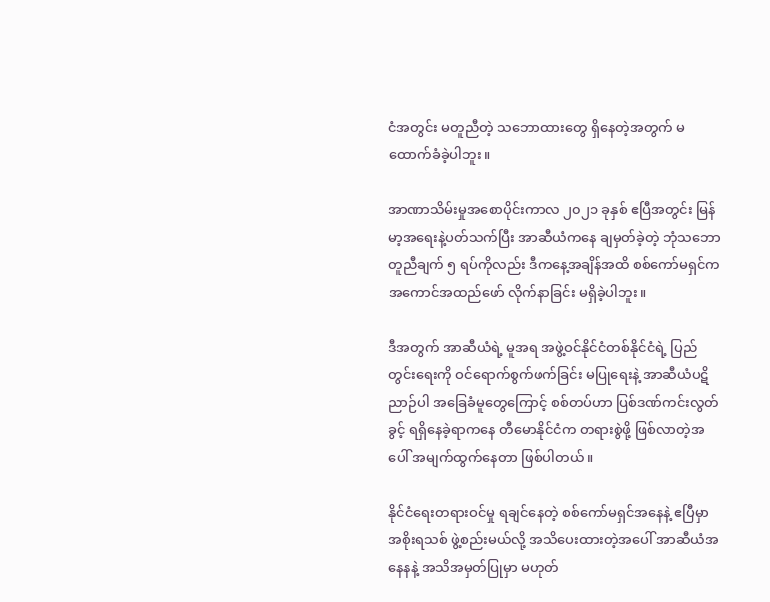ငံအတွင်း မတူညီတဲ့ သဘောထားတွေ ရှိနေတဲ့အတွက် မထောက်ခံခဲ့ပါဘူး။

အာဏာသိမ်းမှုအစောပိုင်းကာလ ၂၀၂၁ ခုနှစ် ဧပြီအတွင်း မြန်မာ့အရေးနဲ့ပတ်သက်ပြီး အာဆီယံကနေ ချမှတ်ခဲ့တဲ့ ဘုံသဘောတူညီချက် ၅ ရပ်ကိုလည်း ဒီကနေ့အချိန်အထိ စစ်ကော်မရှင်က အကောင်အထည်ဖော် လိုက်နာခြင်း မရှိခဲ့ပါဘူး။

ဒီအတွက် အာဆီယံရဲ့ မူအရ အဖွဲ့ဝင်နိုင်ငံတစ်နိုင်ငံရဲ့ ပြည်တွင်းရေးကို ဝင်ရောက်စွက်ဖက်ခြင်း မပြုရေးနဲ့ အာဆီယံပဋိညာဉ်ပါ အခြေခံမူတွေကြောင့် စစ်တပ်ဟာ ပြစ်ဒဏ်ကင်းလွတ်ခွင့် ရရှိနေခဲ့ရာကနေ တီမောနိုင်ငံက တရားစွဲဖို့ ဖြစ်လာတဲ့အပေါ် အမျက်ထွက်နေတာ ဖြစ်ပါတယ်။

နိုင်ငံရေးတရားဝင်မှု ရချင်နေတဲ့ စစ်ကော်မရှင်အနေနဲ့ ဧပြီမှာ အစိုးရသစ် ဖွဲ့စည်းမယ်လို့ အသိပေးထားတဲ့အပေါ် အာဆီယံအနေနနဲ့ အသိအမှတ်ပြုမှာ မဟုတ်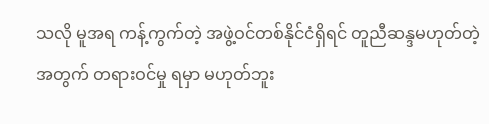သလို မူအရ ကန့်ကွက်တဲ့ အဖွဲ့ဝင်တစ်နိုင်ငံရှိရင် တူညီဆန္ဒမဟုတ်တဲ့အတွက် တရားဝင်မှု ရမှာ မဟုတ်ဘူး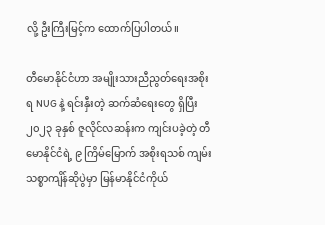လို့ ဦးကြီးမြင့်က ထောက်ပြပါတယ်။

တီမောနိုင်ငံဟာ အမျိုးသားညီညွတ်ရေးအစိုးရ NUG နဲ့ ရင်းနှီးတဲ့ ဆက်ဆံရေးတွေ ရှိပြီး ၂၀၂၃ ခုနှစ် ဇူလိုင်လဆန်းက ကျင်းပခဲ့တဲ့ တီမောနိုင်ငံရဲ့ ၉ ကြိမ်မြောက် အစိုးရသစ် ကျမ်းသစ္စာကျိန်ဆိုပွဲမှာ မြန်မာနိုင်ငံကိုယ်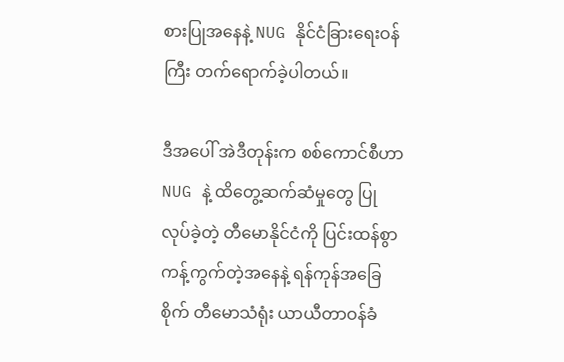စားပြုအနေနဲ့ NUG နိုင်ငံခြားရေးဝန်ကြီး တက်ရောက်ခဲ့ပါတယ်။

ဒီအပေါ် အဲဒီတုန်းက စစ်ကောင်စီဟာ NUG နဲ့ ထိတွေ့ဆက်ဆံမှုတွေ ပြုလုပ်ခဲ့တဲ့ တီမောနိုင်ငံကို ပြင်းထန်စွာ ကန့်ကွက်တဲ့အနေနဲ့ ရန်ကုန်အခြေစိုက် တီမောသံရုံး ယာယီတာဝန်ခံ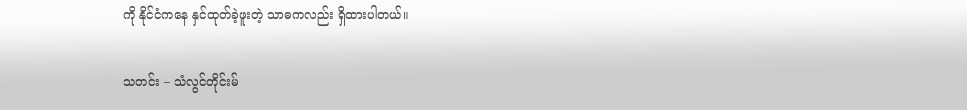ကို နိုင်ငံကနေ နှင်ထုတ်ခဲ့ဖူးတဲ့ သာဓကလည်း ရှိထားပါတယ်။

သတင်း – သံလွင်တိုင်းမ်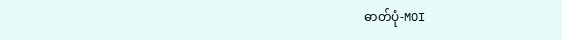ဓာတ်ပုံ-MOI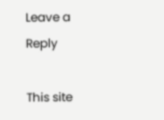Leave a Reply

This site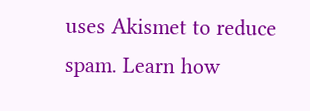uses Akismet to reduce spam. Learn how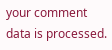your comment data is processed.